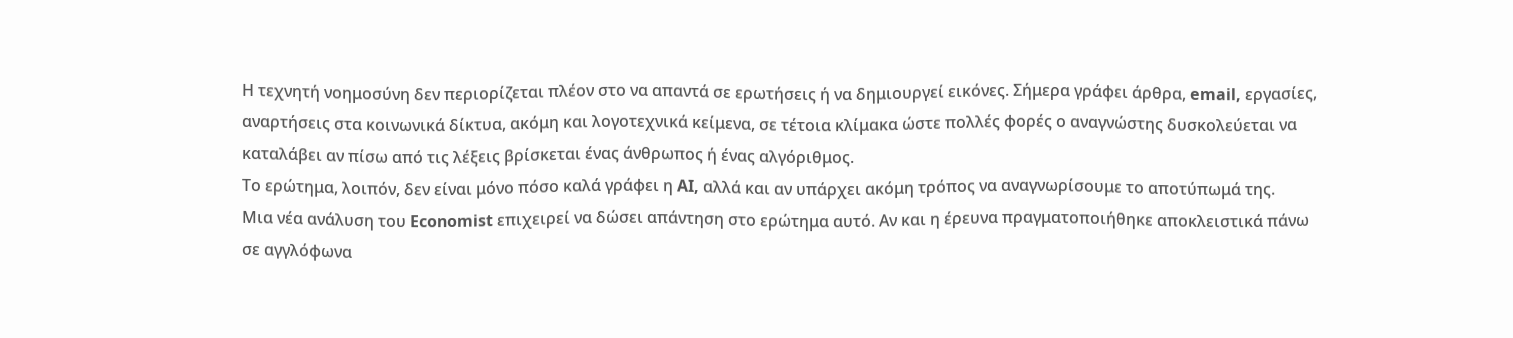Η τεχνητή νοημοσύνη δεν περιορίζεται πλέον στο να απαντά σε ερωτήσεις ή να δημιουργεί εικόνες. Σήμερα γράφει άρθρα, email, εργασίες, αναρτήσεις στα κοινωνικά δίκτυα, ακόμη και λογοτεχνικά κείμενα, σε τέτοια κλίμακα ώστε πολλές φορές ο αναγνώστης δυσκολεύεται να καταλάβει αν πίσω από τις λέξεις βρίσκεται ένας άνθρωπος ή ένας αλγόριθμος.
Το ερώτημα, λοιπόν, δεν είναι μόνο πόσο καλά γράφει η AI, αλλά και αν υπάρχει ακόμη τρόπος να αναγνωρίσουμε το αποτύπωμά της.
Μια νέα ανάλυση του Economist επιχειρεί να δώσει απάντηση στο ερώτημα αυτό. Αν και η έρευνα πραγματοποιήθηκε αποκλειστικά πάνω σε αγγλόφωνα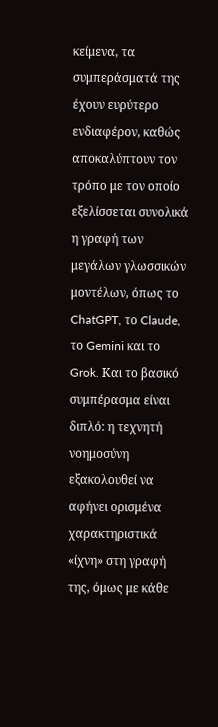κείμενα, τα συμπεράσματά της έχουν ευρύτερο ενδιαφέρον, καθώς αποκαλύπτουν τον τρόπο με τον οποίο εξελίσσεται συνολικά η γραφή των μεγάλων γλωσσικών μοντέλων, όπως το ChatGPT, το Claude, το Gemini και το Grok. Και το βασικό συμπέρασμα είναι διπλό: η τεχνητή νοημοσύνη εξακολουθεί να αφήνει ορισμένα χαρακτηριστικά «ίχνη» στη γραφή της, όμως με κάθε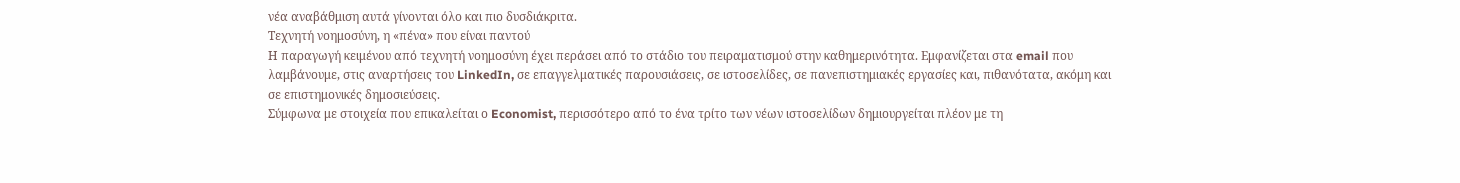νέα αναβάθμιση αυτά γίνονται όλο και πιο δυσδιάκριτα.
Tεχνητή νοημοσύνη, η «πένα» που είναι παντού
Η παραγωγή κειμένου από τεχνητή νοημοσύνη έχει περάσει από το στάδιο του πειραματισμού στην καθημερινότητα. Εμφανίζεται στα email που λαμβάνουμε, στις αναρτήσεις του LinkedIn, σε επαγγελματικές παρουσιάσεις, σε ιστοσελίδες, σε πανεπιστημιακές εργασίες και, πιθανότατα, ακόμη και σε επιστημονικές δημοσιεύσεις.
Σύμφωνα με στοιχεία που επικαλείται ο Economist, περισσότερο από το ένα τρίτο των νέων ιστοσελίδων δημιουργείται πλέον με τη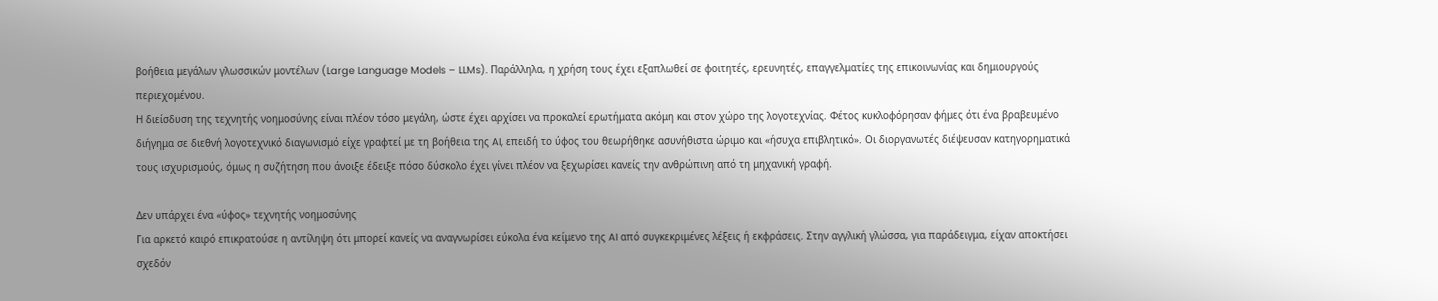βοήθεια μεγάλων γλωσσικών μοντέλων (Large Language Models – LLMs). Παράλληλα, η χρήση τους έχει εξαπλωθεί σε φοιτητές, ερευνητές, επαγγελματίες της επικοινωνίας και δημιουργούς περιεχομένου.
Η διείσδυση της τεχνητής νοημοσύνης είναι πλέον τόσο μεγάλη, ώστε έχει αρχίσει να προκαλεί ερωτήματα ακόμη και στον χώρο της λογοτεχνίας. Φέτος κυκλοφόρησαν φήμες ότι ένα βραβευμένο διήγημα σε διεθνή λογοτεχνικό διαγωνισμό είχε γραφτεί με τη βοήθεια της AI, επειδή το ύφος του θεωρήθηκε ασυνήθιστα ώριμο και «ήσυχα επιβλητικό». Οι διοργανωτές διέψευσαν κατηγορηματικά τους ισχυρισμούς, όμως η συζήτηση που άνοιξε έδειξε πόσο δύσκολο έχει γίνει πλέον να ξεχωρίσει κανείς την ανθρώπινη από τη μηχανική γραφή.

Δεν υπάρχει ένα «ύφος» τεχνητής νοημοσύνης
Για αρκετό καιρό επικρατούσε η αντίληψη ότι μπορεί κανείς να αναγνωρίσει εύκολα ένα κείμενο της AI από συγκεκριμένες λέξεις ή εκφράσεις. Στην αγγλική γλώσσα, για παράδειγμα, είχαν αποκτήσει σχεδόν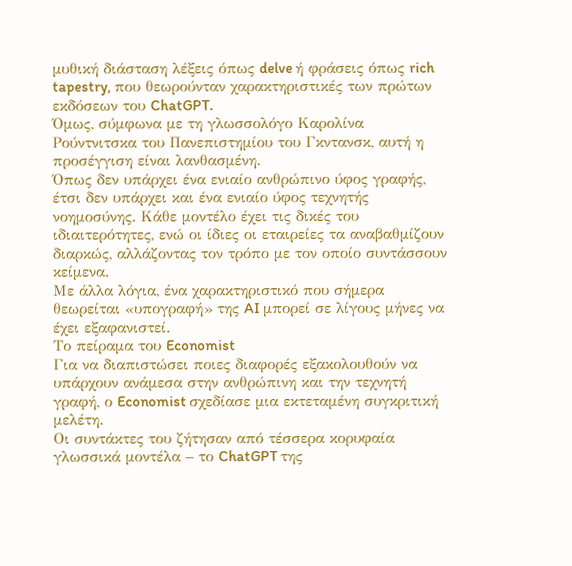μυθική διάσταση λέξεις όπως delve ή φράσεις όπως rich tapestry, που θεωρούνταν χαρακτηριστικές των πρώτων εκδόσεων του ChatGPT.
Όμως, σύμφωνα με τη γλωσσολόγο Καρολίνα Ρούντνιτσκα του Πανεπιστημίου του Γκντανσκ, αυτή η προσέγγιση είναι λανθασμένη.
Όπως δεν υπάρχει ένα ενιαίο ανθρώπινο ύφος γραφής, έτσι δεν υπάρχει και ένα ενιαίο ύφος τεχνητής νοημοσύνης. Κάθε μοντέλο έχει τις δικές του ιδιαιτερότητες, ενώ οι ίδιες οι εταιρείες τα αναβαθμίζουν διαρκώς, αλλάζοντας τον τρόπο με τον οποίο συντάσσουν κείμενα.
Με άλλα λόγια, ένα χαρακτηριστικό που σήμερα θεωρείται «υπογραφή» της AI μπορεί σε λίγους μήνες να έχει εξαφανιστεί.
Το πείραμα του Economist
Για να διαπιστώσει ποιες διαφορές εξακολουθούν να υπάρχουν ανάμεσα στην ανθρώπινη και την τεχνητή γραφή, ο Economist σχεδίασε μια εκτεταμένη συγκριτική μελέτη.
Οι συντάκτες του ζήτησαν από τέσσερα κορυφαία γλωσσικά μοντέλα – το ChatGPT της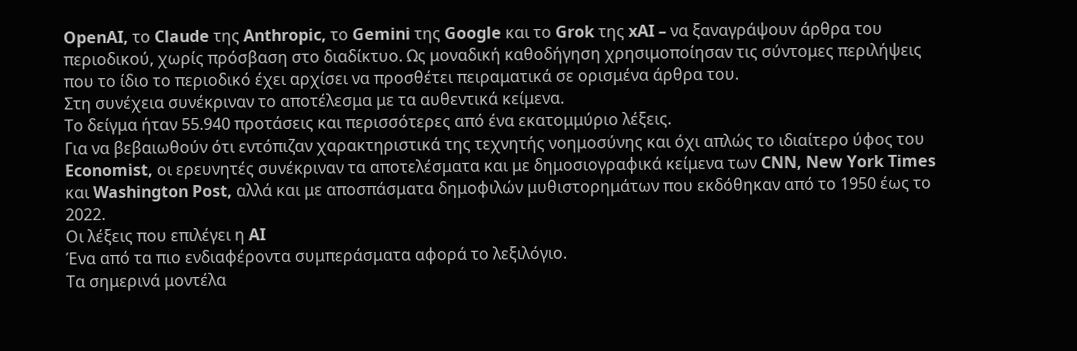OpenAI, το Claude της Anthropic, το Gemini της Google και το Grok της xAI – να ξαναγράψουν άρθρα του περιοδικού, χωρίς πρόσβαση στο διαδίκτυο. Ως μοναδική καθοδήγηση χρησιμοποίησαν τις σύντομες περιλήψεις που το ίδιο το περιοδικό έχει αρχίσει να προσθέτει πειραματικά σε ορισμένα άρθρα του.
Στη συνέχεια συνέκριναν το αποτέλεσμα με τα αυθεντικά κείμενα.
Το δείγμα ήταν 55.940 προτάσεις και περισσότερες από ένα εκατομμύριο λέξεις.
Για να βεβαιωθούν ότι εντόπιζαν χαρακτηριστικά της τεχνητής νοημοσύνης και όχι απλώς το ιδιαίτερο ύφος του Economist, οι ερευνητές συνέκριναν τα αποτελέσματα και με δημοσιογραφικά κείμενα των CNN, New York Times και Washington Post, αλλά και με αποσπάσματα δημοφιλών μυθιστορημάτων που εκδόθηκαν από το 1950 έως το 2022.
Οι λέξεις που επιλέγει η AI
Ένα από τα πιο ενδιαφέροντα συμπεράσματα αφορά το λεξιλόγιο.
Τα σημερινά μοντέλα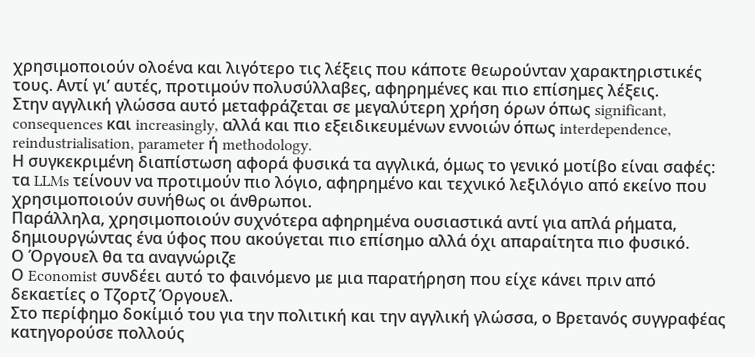χρησιμοποιούν ολοένα και λιγότερο τις λέξεις που κάποτε θεωρούνταν χαρακτηριστικές τους. Αντί γι’ αυτές, προτιμούν πολυσύλλαβες, αφηρημένες και πιο επίσημες λέξεις.
Στην αγγλική γλώσσα αυτό μεταφράζεται σε μεγαλύτερη χρήση όρων όπως significant, consequences και increasingly, αλλά και πιο εξειδικευμένων εννοιών όπως interdependence, reindustrialisation, parameter ή methodology.
Η συγκεκριμένη διαπίστωση αφορά φυσικά τα αγγλικά, όμως το γενικό μοτίβο είναι σαφές: τα LLMs τείνουν να προτιμούν πιο λόγιο, αφηρημένο και τεχνικό λεξιλόγιο από εκείνο που χρησιμοποιούν συνήθως οι άνθρωποι.
Παράλληλα, χρησιμοποιούν συχνότερα αφηρημένα ουσιαστικά αντί για απλά ρήματα, δημιουργώντας ένα ύφος που ακούγεται πιο επίσημο αλλά όχι απαραίτητα πιο φυσικό.
Ο Όργουελ θα τα αναγνώριζε
Ο Economist συνδέει αυτό το φαινόμενο με μια παρατήρηση που είχε κάνει πριν από δεκαετίες ο Τζορτζ Όργουελ.
Στο περίφημο δοκίμιό του για την πολιτική και την αγγλική γλώσσα, ο Βρετανός συγγραφέας κατηγορούσε πολλούς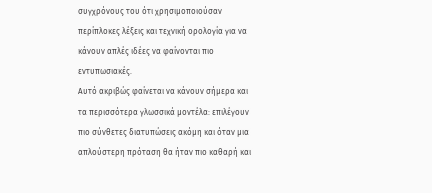συγχρόνους του ότι χρησιμοποιούσαν περίπλοκες λέξεις και τεχνική ορολογία για να κάνουν απλές ιδέες να φαίνονται πιο εντυπωσιακές.
Αυτό ακριβώς φαίνεται να κάνουν σήμερα και τα περισσότερα γλωσσικά μοντέλα: επιλέγουν πιο σύνθετες διατυπώσεις ακόμη και όταν μια απλούστερη πρόταση θα ήταν πιο καθαρή και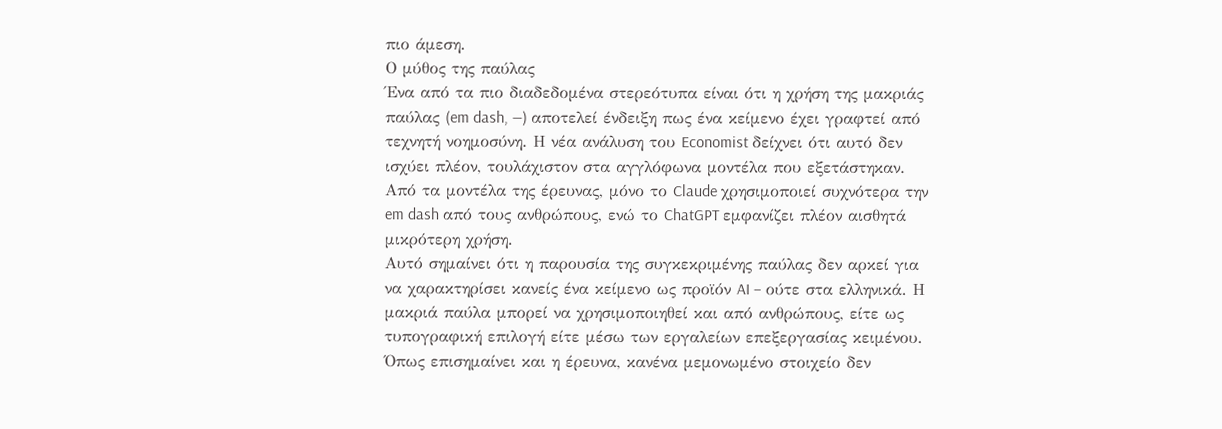πιο άμεση.
Ο μύθος της παύλας
Ένα από τα πιο διαδεδομένα στερεότυπα είναι ότι η χρήση της μακριάς παύλας (em dash, —) αποτελεί ένδειξη πως ένα κείμενο έχει γραφτεί από τεχνητή νοημοσύνη. Η νέα ανάλυση του Economist δείχνει ότι αυτό δεν ισχύει πλέον, τουλάχιστον στα αγγλόφωνα μοντέλα που εξετάστηκαν. Από τα μοντέλα της έρευνας, μόνο το Claude χρησιμοποιεί συχνότερα την em dash από τους ανθρώπους, ενώ το ChatGPT εμφανίζει πλέον αισθητά μικρότερη χρήση.
Αυτό σημαίνει ότι η παρουσία της συγκεκριμένης παύλας δεν αρκεί για να χαρακτηρίσει κανείς ένα κείμενο ως προϊόν AI – ούτε στα ελληνικά. Η μακριά παύλα μπορεί να χρησιμοποιηθεί και από ανθρώπους, είτε ως τυπογραφική επιλογή είτε μέσω των εργαλείων επεξεργασίας κειμένου. Όπως επισημαίνει και η έρευνα, κανένα μεμονωμένο στοιχείο δεν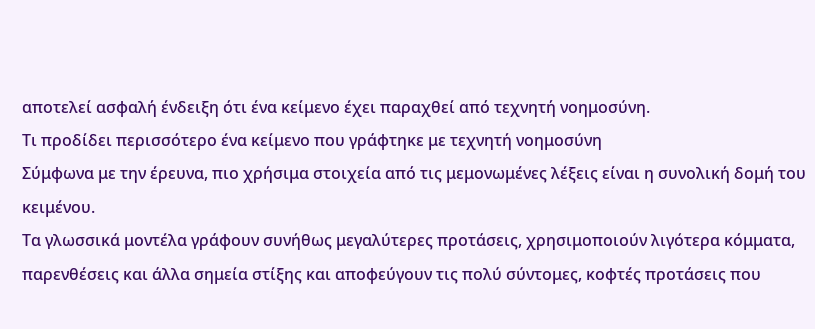αποτελεί ασφαλή ένδειξη ότι ένα κείμενο έχει παραχθεί από τεχνητή νοημοσύνη.
Τι προδίδει περισσότερο ένα κείμενο που γράφτηκε με τεχνητή νοημοσύνη
Σύμφωνα με την έρευνα, πιο χρήσιμα στοιχεία από τις μεμονωμένες λέξεις είναι η συνολική δομή του κειμένου.
Τα γλωσσικά μοντέλα γράφουν συνήθως μεγαλύτερες προτάσεις, χρησιμοποιούν λιγότερα κόμματα, παρενθέσεις και άλλα σημεία στίξης και αποφεύγουν τις πολύ σύντομες, κοφτές προτάσεις που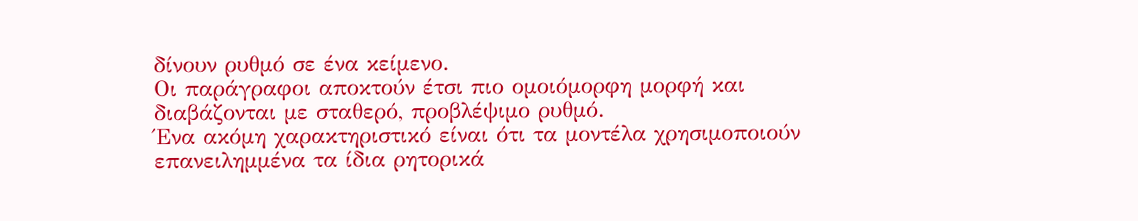δίνουν ρυθμό σε ένα κείμενο.
Οι παράγραφοι αποκτούν έτσι πιο ομοιόμορφη μορφή και διαβάζονται με σταθερό, προβλέψιμο ρυθμό.
Ένα ακόμη χαρακτηριστικό είναι ότι τα μοντέλα χρησιμοποιούν επανειλημμένα τα ίδια ρητορικά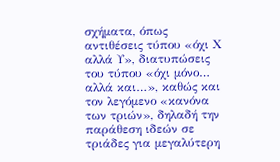σχήματα, όπως αντιθέσεις τύπου «όχι Χ αλλά Υ», διατυπώσεις του τύπου «όχι μόνο… αλλά και…», καθώς και τον λεγόμενο «κανόνα των τριών», δηλαδή την παράθεση ιδεών σε τριάδες για μεγαλύτερη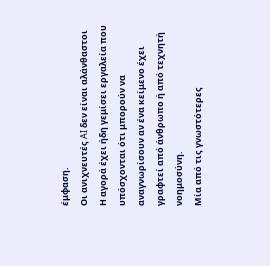έμφαση.
Οι ανιχνευτές AI δεν είναι αλάνθαστοι
Η αγορά έχει ήδη γεμίσει εργαλεία που υπόσχονται ότι μπορούν να αναγνωρίσουν αν ένα κείμενο έχει γραφτεί από άνθρωπο ή από τεχνητή νοημοσύνη.
Μία από τις γνωστότερες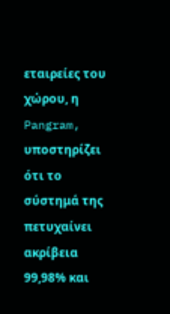εταιρείες του χώρου, η Pangram, υποστηρίζει ότι το σύστημά της πετυχαίνει ακρίβεια 99,98% και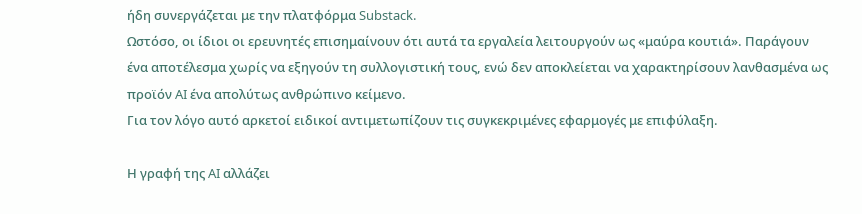ήδη συνεργάζεται με την πλατφόρμα Substack.
Ωστόσο, οι ίδιοι οι ερευνητές επισημαίνουν ότι αυτά τα εργαλεία λειτουργούν ως «μαύρα κουτιά». Παράγουν ένα αποτέλεσμα χωρίς να εξηγούν τη συλλογιστική τους, ενώ δεν αποκλείεται να χαρακτηρίσουν λανθασμένα ως προϊόν AI ένα απολύτως ανθρώπινο κείμενο.
Για τον λόγο αυτό αρκετοί ειδικοί αντιμετωπίζουν τις συγκεκριμένες εφαρμογές με επιφύλαξη.

Η γραφή της AI αλλάζει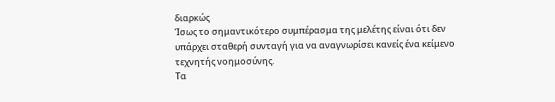διαρκώς
Ίσως το σημαντικότερο συμπέρασμα της μελέτης είναι ότι δεν υπάρχει σταθερή συνταγή για να αναγνωρίσει κανείς ένα κείμενο τεχνητής νοημοσύνης.
Τα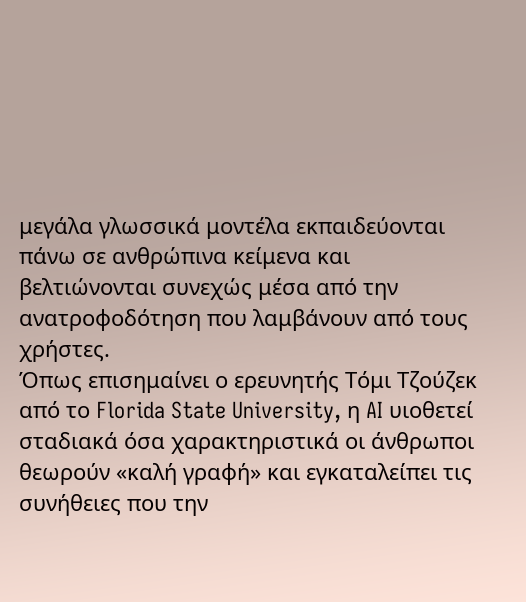μεγάλα γλωσσικά μοντέλα εκπαιδεύονται πάνω σε ανθρώπινα κείμενα και βελτιώνονται συνεχώς μέσα από την ανατροφοδότηση που λαμβάνουν από τους χρήστες.
Όπως επισημαίνει ο ερευνητής Τόμι Τζούζεκ από το Florida State University, η AI υιοθετεί σταδιακά όσα χαρακτηριστικά οι άνθρωποι θεωρούν «καλή γραφή» και εγκαταλείπει τις συνήθειες που την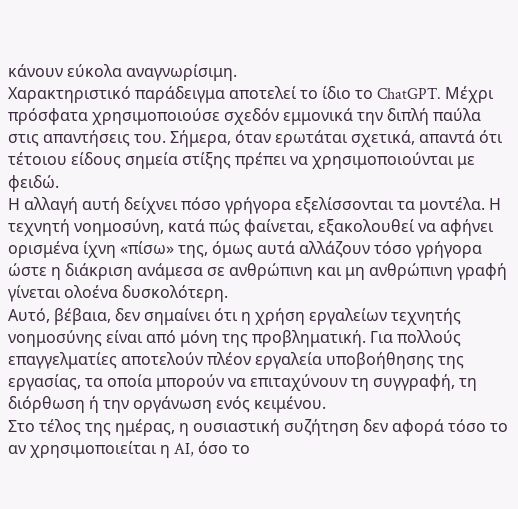κάνουν εύκολα αναγνωρίσιμη.
Χαρακτηριστικό παράδειγμα αποτελεί το ίδιο το ChatGPT. Μέχρι πρόσφατα χρησιμοποιούσε σχεδόν εμμονικά την διπλή παύλα στις απαντήσεις του. Σήμερα, όταν ερωτάται σχετικά, απαντά ότι τέτοιου είδους σημεία στίξης πρέπει να χρησιμοποιούνται με φειδώ.
Η αλλαγή αυτή δείχνει πόσο γρήγορα εξελίσσονται τα μοντέλα. Η τεχνητή νοημοσύνη, κατά πώς φαίνεται, εξακολουθεί να αφήνει ορισμένα ίχνη «πίσω» της, όμως αυτά αλλάζουν τόσο γρήγορα ώστε η διάκριση ανάμεσα σε ανθρώπινη και μη ανθρώπινη γραφή γίνεται ολοένα δυσκολότερη.
Αυτό, βέβαια, δεν σημαίνει ότι η χρήση εργαλείων τεχνητής νοημοσύνης είναι από μόνη της προβληματική. Για πολλούς επαγγελματίες αποτελούν πλέον εργαλεία υποβοήθησης της εργασίας, τα οποία μπορούν να επιταχύνουν τη συγγραφή, τη διόρθωση ή την οργάνωση ενός κειμένου.
Στο τέλος της ημέρας, η ουσιαστική συζήτηση δεν αφορά τόσο το αν χρησιμοποιείται η AI, όσο το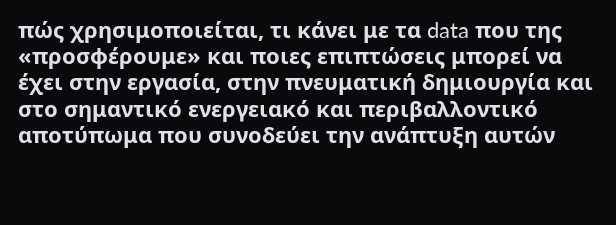πώς χρησιμοποιείται, τι κάνει με τα data που της «προσφέρουμε» και ποιες επιπτώσεις μπορεί να έχει στην εργασία, στην πνευματική δημιουργία και στο σημαντικό ενεργειακό και περιβαλλοντικό αποτύπωμα που συνοδεύει την ανάπτυξη αυτών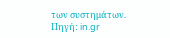των συστημάτων.
Πηγή: in.gr